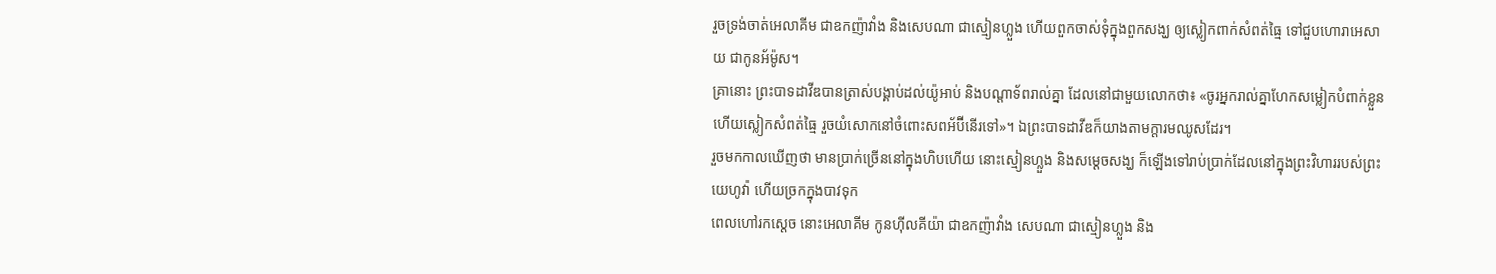រួចទ្រង់ចាត់អេលាគីម ជាឧកញ៉ាវាំង និងសេបណា ជាស្មៀនហ្លួង ហើយពួកចាស់ទុំក្នុងពួកសង្ឃ ឲ្យស្លៀកពាក់សំពត់ធ្មៃ ទៅជួបហោរាអេសាយ ជាកូនអ័ម៉ូស។
គ្រានោះ ព្រះបាទដាវីឌបានត្រាស់បង្គាប់ដល់យ៉ូអាប់ និងបណ្ដាទ័ពរាល់គ្នា ដែលនៅជាមួយលោកថា៖ «ចូរអ្នករាល់គ្នាហែកសម្លៀកបំពាក់ខ្លួន ហើយស្លៀកសំពត់ធ្មៃ រួចយំសោកនៅចំពោះសពអ័ប៊ីនើរទៅ»។ ឯព្រះបាទដាវីឌក៏យាងតាមក្តារមឈូសដែរ។
រួចមកកាលឃើញថា មានប្រាក់ច្រើននៅក្នុងហិបហើយ នោះស្មៀនហ្លួង និងសម្ដេចសង្ឃ ក៏ឡើងទៅរាប់ប្រាក់ដែលនៅក្នុងព្រះវិហាររបស់ព្រះយេហូវ៉ា ហើយច្រកក្នុងបាវទុក
ពេលហៅរកស្តេច នោះអេលាគីម កូនហ៊ីលគីយ៉ា ជាឧកញ៉ាវាំង សេបណា ជាស្មៀនហ្លួង និង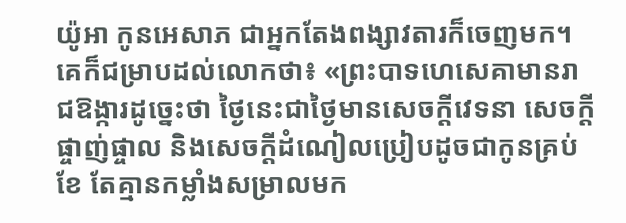យ៉ូអា កូនអេសាភ ជាអ្នកតែងពង្សាវតារក៏ចេញមក។
គេក៏ជម្រាបដល់លោកថា៖ «ព្រះបាទហេសេគាមានរាជឱង្ការដូច្នេះថា ថ្ងៃនេះជាថ្ងៃមានសេចក្ដីវេទនា សេចក្ដីផ្ចាញ់ផ្ចាល និងសេចក្ដីដំណៀលប្រៀបដូចជាកូនគ្រប់ខែ តែគ្មានកម្លាំងសម្រាលមក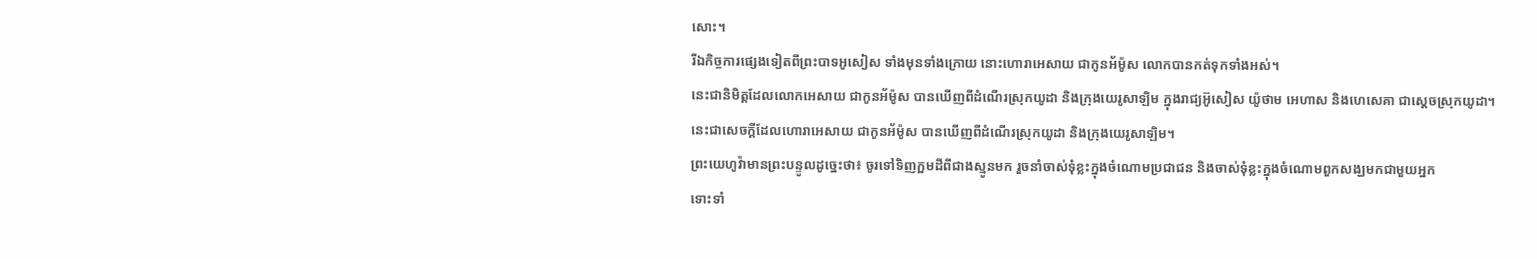សោះ។
រីឯកិច្ចការផ្សេងទៀតពីព្រះបាទអូសៀស ទាំងមុនទាំងក្រោយ នោះហោរាអេសាយ ជាកូនអ័ម៉ូស លោកបានកត់ទុកទាំងអស់។
នេះជានិមិត្តដែលលោកអេសាយ ជាកូនអ័ម៉ូស បានឃើញពីដំណើរស្រុកយូដា និងក្រុងយេរូសាឡិម ក្នុងរាជ្យអ៊ូសៀស យ៉ូថាម អេហាស និងហេសេគា ជាស្តេចស្រុកយូដា។
នេះជាសេចក្ដីដែលហោរាអេសាយ ជាកូនអ័ម៉ូស បានឃើញពីដំណើរស្រុកយូដា និងក្រុងយេរូសាឡិម។
ព្រះយេហូវ៉ាមានព្រះបន្ទូលដូច្នេះថា៖ ចូរទៅទិញក្អមដីពីជាងស្មូនមក រួចនាំចាស់ទុំខ្លះក្នុងចំណោមប្រជាជន និងចាស់ទុំខ្លះក្នុងចំណោមពួកសង្ឃមកជាមួយអ្នក
ទោះទាំ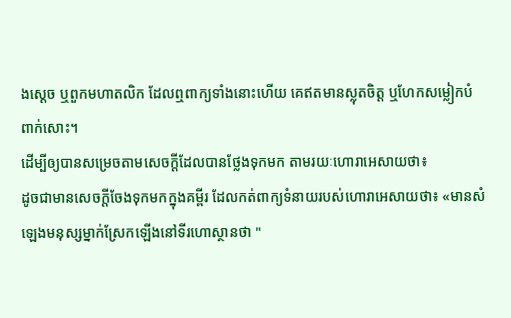ងស្ដេច ឬពួកមហាតលិក ដែលឮពាក្យទាំងនោះហើយ គេឥតមានស្លុតចិត្ត ឬហែកសម្លៀកបំពាក់សោះ។
ដើម្បីឲ្យបានសម្រេចតាមសេចក្ដីដែលបានថ្លែងទុកមក តាមរយៈហោរាអេសាយថា៖
ដូចជាមានសេចក្តីចែងទុកមកក្នុងគម្ពីរ ដែលកត់ពាក្យទំនាយរបស់ហោរាអេសាយថា៖ «មានសំឡេងមនុស្សម្នាក់ស្រែកឡើងនៅទីរហោស្ថានថា "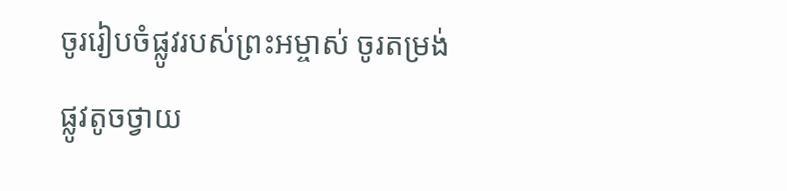ចូររៀបចំផ្លូវរបស់ព្រះអម្ចាស់ ចូរតម្រង់ផ្លូវតូចថ្វាយ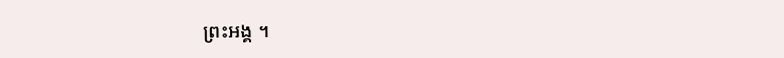ព្រះអង្គ ។